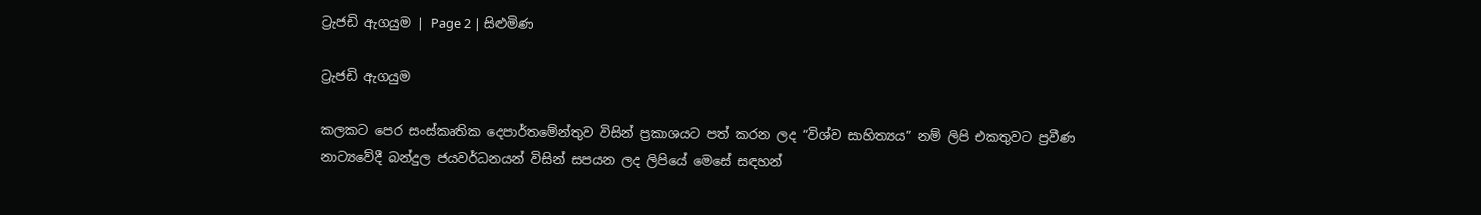ට්‍රැජඩි ඇගයුම | Page 2 | සිළුමිණ

ට්‍රැජඩි ඇගයුම

කලකට පෙර සංස්කෘතික දෙපාර්තමේන්තුව විසින් ප්‍රකාශයට පත් කරන ලද “විශ්ව සාහිත්‍යය” නම් ලිපි එකතුවට ප්‍රවීණ නාට්‍යවේදී බන්දුල ජයවර්ධනයන් විසින් සපයන ලද ලිපියේ මෙසේ සඳහන්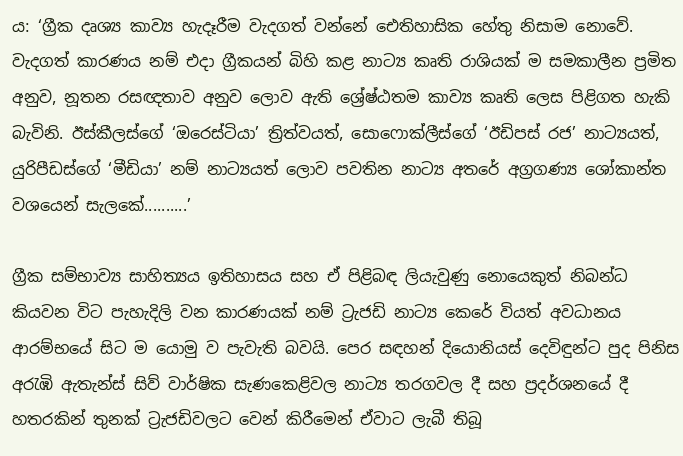ය: ‘ග්‍රීක දෘශ්‍ය කාව්‍ය හැදෑරීම වැදගත් වන්නේ ඓතිහාසික හේතු නිසාම නොවේ. වැදගත් කාරණය නම් එදා ග්‍රීකයන් බිහි කළ නාට්‍ය කෘති රාශියක් ම සමකාලීන ප්‍රමිත අනුව, නූතන රසඥතාව අනුව ලොව ඇති ශ්‍රේෂ්ඨතම කාව්‍ය කෘති ලෙස පිළිගත හැකි බැවිනි. ඊස්කීලස්ගේ ‘ඔරෙස්ටියා’ ත්‍රිත්වයත්, සොෆොක්ලීස්ගේ ‘ඊඩිපස් රජ’ නාට්‍යයත්, යුරිපීඩස්ගේ ‘මීඩියා’ නම් නාට්‍යයත් ලොව පවතින නාට්‍ය අතරේ අග්‍රගණ්‍ය ශෝකාන්ත වශයෙන් සැලකේ..........’

ග්‍රීක සම්භාව්‍ය සාහිත්‍යය ඉතිහාසය සහ ඒ පිළිබඳ ලියැවුණු නොයෙකුත් නිබන්ධ කියවන විට පැහැදිලි වන කාරණයක් නම් ට්‍රැජඩි නාට්‍ය කෙරේ වියත් අවධානය ආරම්භයේ සිට ම යොමු ව පැවැති බවයි. පෙර සඳහන් දියොනියස් දෙවිඳුන්ට පුද පිනිස අරැඹි ඇතැන්ස් සිව් වාර්ෂික සැණකෙළිවල නාට්‍ය තරගවල දී සහ ප්‍රදර්ශනයේ දී හතරකින් තුනක් ට්‍රැජඩිවලට වෙන් කිරීමෙන් ඒවාට ලැබී තිබූ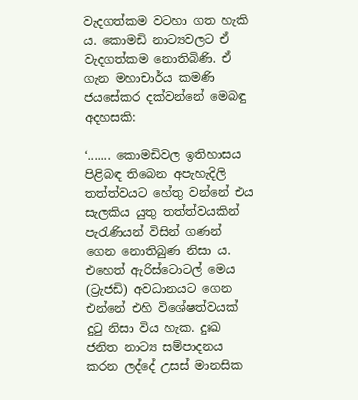වැදගත්කම වටහා ගත හැකි ය. කොමඩි නාට්‍යවලට ඒ වැදගත්කම නොතිබිණි. ඒ ගැන මහාචාර්ය කමණි ජයසේකර දක්වන්නේ මෙබඳු අදහසකි:

‘....... කොමඩිවල ඉතිහාසය පිළිබඳ තිබෙන අපැහැදිලි තත්ත්වයට හේතු වන්නේ එය සැලකිය යුතු තත්ත්වයකින් පැරැණියන් විසින් ගණන් ගෙන නොතිබුණ නිසා ය. එහෙත් ඇරිස්ටොටල් මෙය (ට්‍රැජඩි) අවධානයට ගෙන එන්නේ එහි විශේෂත්වයක් දුටු නිසා විය හැක. දුඃඛ ජනිත නාට්‍ය සම්පාදනය කරන ලද්දේ උසස් මානසික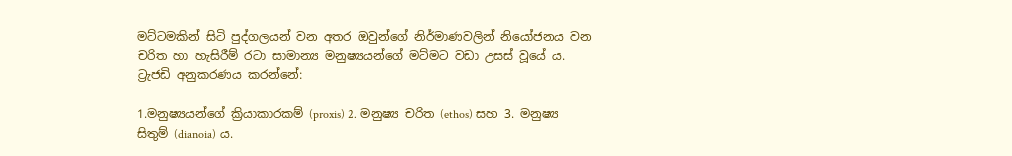මට්ටමකින් සිටි පුද්ගලයන් වන අතර ඔවුන්ගේ නිර්මාණවලින් නියෝජනය වන චරිත හා හැසිරීම් රටා සාමාන්‍ය මනුෂ්‍යයන්ගේ මට්මට වඩා උසස් වූයේ ය. ට්‍රැජඩි අනුකරණය කරන්නේ:

1.මනුෂ්‍යයන්ගේ ක්‍රියාකාරකම් (proxis) 2. මනුෂ්‍ය චරිත (ethos) සහ 3. මනුෂ්‍ය සිතුම් (dianoia) ය.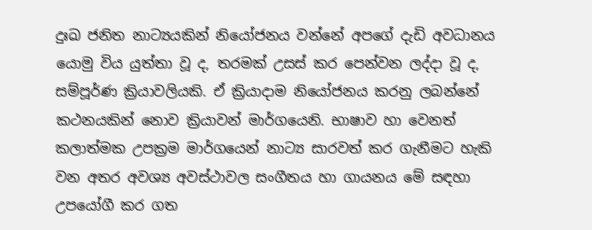දුඃඛ ජනිත නාට්‍යයකින් නියෝජනය වන්නේ අපගේ දැඩි අවධානය යොමු විය යුත්තා වූ ද, තරමක් උසස් කර පෙන්වන ලද්දා වූ ද, සම්පූර්ණ ක්‍රියාවලියකි. ඒ ක්‍රියාදාම නියෝජනය කරනු ලබන්නේ කථනයකින් නොව ක්‍රියාවන් මාර්ගයෙනි. භාෂාව හා වෙනත් කලාත්මක උපක්‍රම මාර්ගයෙන් නාට්‍ය සාරවත් කර ගැනීමට හැකි වන අතර අවශ්‍ය අවස්ථාවල සංගීතය හා ගායනය මේ සඳහා උපයෝගී කර ගත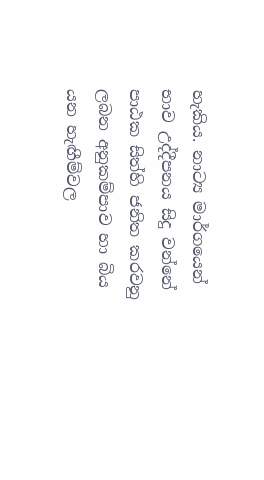හැකිය. නාට්‍ය මාර්ගයෙන් භාව උද්දීපනය සිදු වන්නේ පාඨක සිත්හි ජනිත කරවනු ලබන අනුකම්පාව හා බිය යන හැඟීම්වල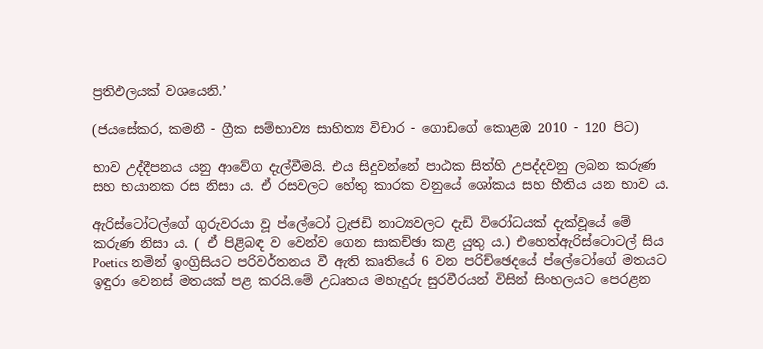ප්‍රතිඵලයක් වශයෙනි.’

(ජයසේකර, කමනී - ග්‍රීක සම්භාව්‍ය සාහිත්‍ය විචාර - ගොඩගේ කොළඹ 2010 - 120 පිට)

භාව උද්දීපනය යනු ආවේග දැල්වීමයි. එය සිදුවන්නේ පාඨක සිත්හි උපද්දවනු ලබන කරුණ සහ භයානක රස නිසා ය. ඒ රසවලට හේතු කාරක වනුයේ ශෝකය සහ භීතිය යන භාව ය.

ඇරිස්ටෝටල්ගේ ගුරුවරයා වූ ප්ලේටෝ ට්‍රැජඩි නාට්‍යවලට දැඩි විරෝධයක් දැක්වූයේ මේ කරුණ නිසා ය. ( ඒ පිළිබඳ ව වෙන්ව ගෙන සාකච්ඡා කළ යුතු ය.) එහෙත්ඇරිස්ටොටල් සිය Poetics නමින් ඉංග්‍රිසියට පරිවර්තනය වී ඇති කෘතියේ 6 වන පරිච්ඡෙදයේ ප්ලේටෝගේ මතයට ඉඳුරා වෙනස් මතයක් පළ කරයි.මේ උධෘතය මහැදුරු සුරවීරයන් විසින් සිංහලයට පෙරළන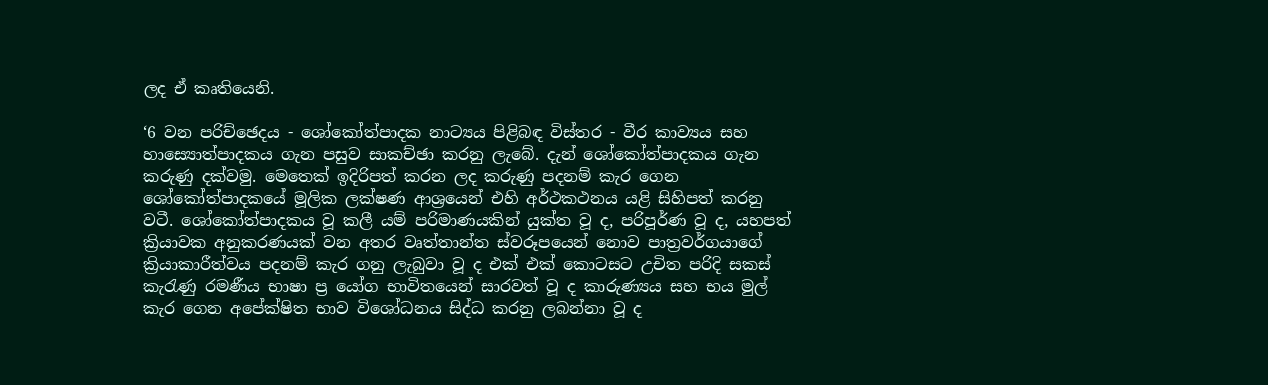ලද ඒ කෘතියෙනි.

‘6 වන පරිච්ඡෙදය - ශෝකෝත්පාදක නාට්‍යය පිළිබඳ විස්තර - වීර කාව්‍යය සහ හාස්‍යොත්පාදකය ගැන පසුව සාකච්ඡා කරනු ලැබේ. දැන් ශෝකෝත්පාදකය ගැන කරුණු දක්වමු. මෙතෙක් ඉදිරිපත් කරන ලද කරුණු පදනම් කැර ගෙන ශෝකෝත්පාදකයේ මූලික ලක්ෂණ ආශ්‍රයෙන් එහි අර්ථකථනය යළි සිහිපත් කරනු වටී. ශෝකෝත්පාදකය වූ කලී යම් පරිමාණයකින් යුක්ත වූ ද, පරිපූර්ණ වූ ද, යහපත් ක්‍රියාවක අනුකරණයක් වන අතර වෘත්තාන්ත ස්වරූපයෙන් නොව පාත්‍රවර්ගයාගේ ක්‍රියාකාරීත්වය පදනම් කැර ගනු ලැබුවා වූ ද එක් එක් කොටසට උචිත පරිදි සකස් කැරැණු රමණීය භාෂා ප්‍ර යෝග භාවිතයෙන් සාරවත් වූ ද කාරුණ්‍යය සහ භය මුල් කැර ගෙන අපේක්ෂිත භාව විශෝධනය සිද්ධ කරනු ලබන්නා වූ ද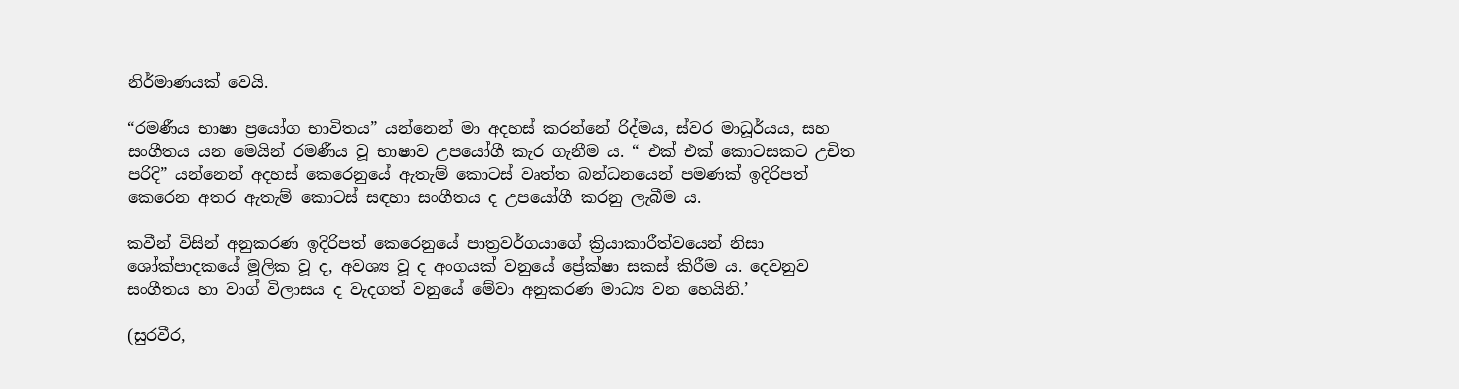නිර්මාණයක් වෙයි.

“රමණීය භාෂා ප්‍රයෝග භාවිතය” යන්නෙන් මා අදහස් කරන්නේ රිද්මය, ස්වර මාධූර්යය, සහ සංගීතය යන මෙයින් රමණීය වූ භාෂාව උපයෝගී කැර ගැනීම ය. “ එක් එක් කොටසකට උචිත පරිදි” යන්නෙන් අදහස් කෙරෙනුයේ ඇතැම් කොටස් වෘත්ත බන්ධනයෙන් පමණක් ඉදිරිපත් කෙරෙන අතර ඇතැම් කොටස් සඳහා සංගීතය ද උපයෝගී කරනු ලැබීම ය.

කවීන් විසින් අනුකරණ ඉදිරිපත් කෙරෙනුයේ පාත්‍රවර්ගයාගේ ක්‍රියාකාරීත්වයෙන් නිසා ශෝක්පාදකයේ මූලික වූ ද, අවශ්‍ය වූ ද අංගයක් වනුයේ ප්‍රේක්ෂා සකස් කිරීම ය. දෙවනුව සංගීතය හා වාග් විලාසය ද වැදගත් වනුයේ මේවා අනුකරණ මාධ්‍ය වන හෙයිනි.’

(සුරවීර,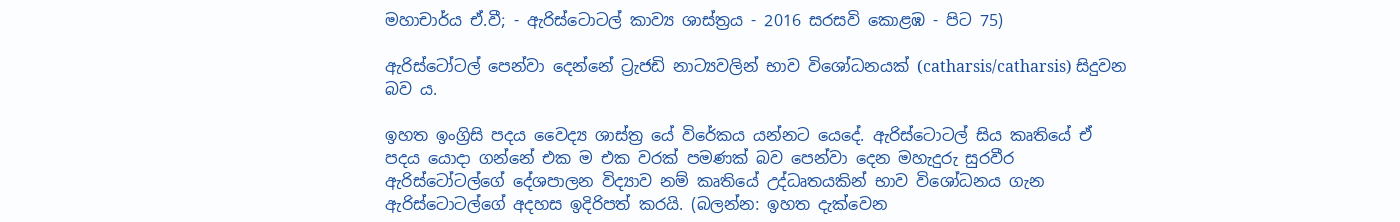මහාචාර්ය ඒ.වී; - ඇරිස්ටොටල් කාව්‍ය ශාස්ත්‍රය - 2016 සරසවි කොළඹ - පිට 75)

ඇරිස්ටෝටල් පෙන්වා දෙන්නේ ට්‍රැජඩි නාට්‍යවලින් භාව විශෝධනයක් (catharsis/catharsis) සිදුවන බව ය.

ඉහත ඉංග්‍රිසි පදය වෛද්‍ය ශාස්ත්‍ර යේ විරේකය යන්නට යෙදේ. ඇරිස්ටොටල් සිය කෘතියේ ඒ පදය යොදා ගන්නේ එක ම එක වරක් පමණක් බව පෙන්වා දෙන මහැදුරු සුරවීර ඇරිස්ටෝටල්ගේ දේශපාලන විද්‍යාව නම් කෘතියේ උද්ධෘතයකින් භාව විශෝධනය ගැන ඇරිස්ටොටල්ගේ අදහස ඉදිරිපත් කරයි. (බලන්න: ඉහත දැක්වෙන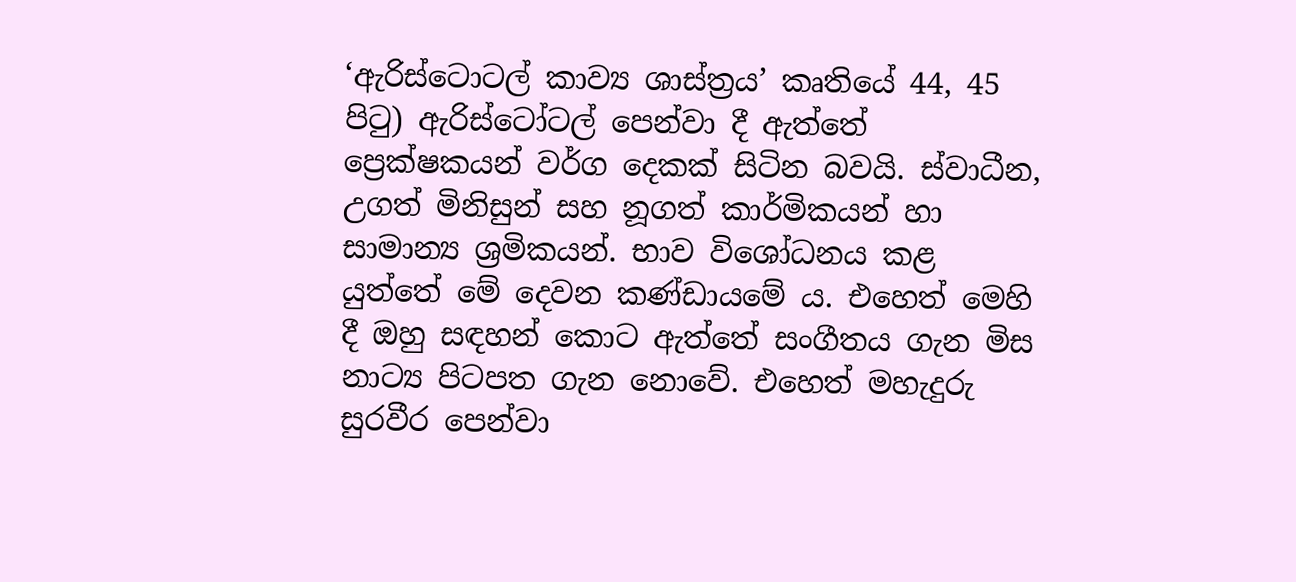‘ඇරිස්ටොටල් කාව්‍ය ශාස්ත්‍රය’ කෘතියේ 44, 45 පිටු) ඇරිස්ටෝටල් පෙන්වා දී ඇත්තේ ප්‍රෙක්ෂකයන් වර්ග දෙකක් සිටින බවයි. ස්වාධීන, උගත් මිනිසුන් සහ නූගත් කාර්මිකයන් හා සාමාන්‍ය ශ්‍රමිකයන්. භාව විශෝධනය කළ යුත්තේ මේ දෙවන කණ්ඩායමේ ය. එහෙත් මෙහි දී ඔහු සඳහන් කොට ඇත්තේ සංගීතය ගැන මිස නාට්‍ය පිටපත ගැන නොවේ. එහෙත් මහැදුරු සුරවීර පෙන්වා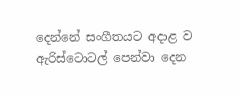දෙන්නේ සංගීතයට අදාළ ව ඇරිස්ටොටල් පෙන්වා දෙන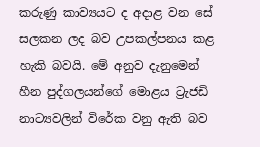කරුණු කාව්‍යයට ද අදාළ වන සේ සලකන ලද බව උපකල්පනය කළ හැකි බවයි. මේ අනුව දැනුමෙන් හීන පුද්ගලයන්ගේ මොළය ට්‍රැජඩි නාට්‍යවලින් විරේක වනු ඇති බව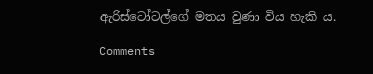ඇරිස්ටෝටල්ගේ මතය වුණා විය හැකි ය.

Comments